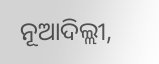ନୂଆଦିଲ୍ଲୀ,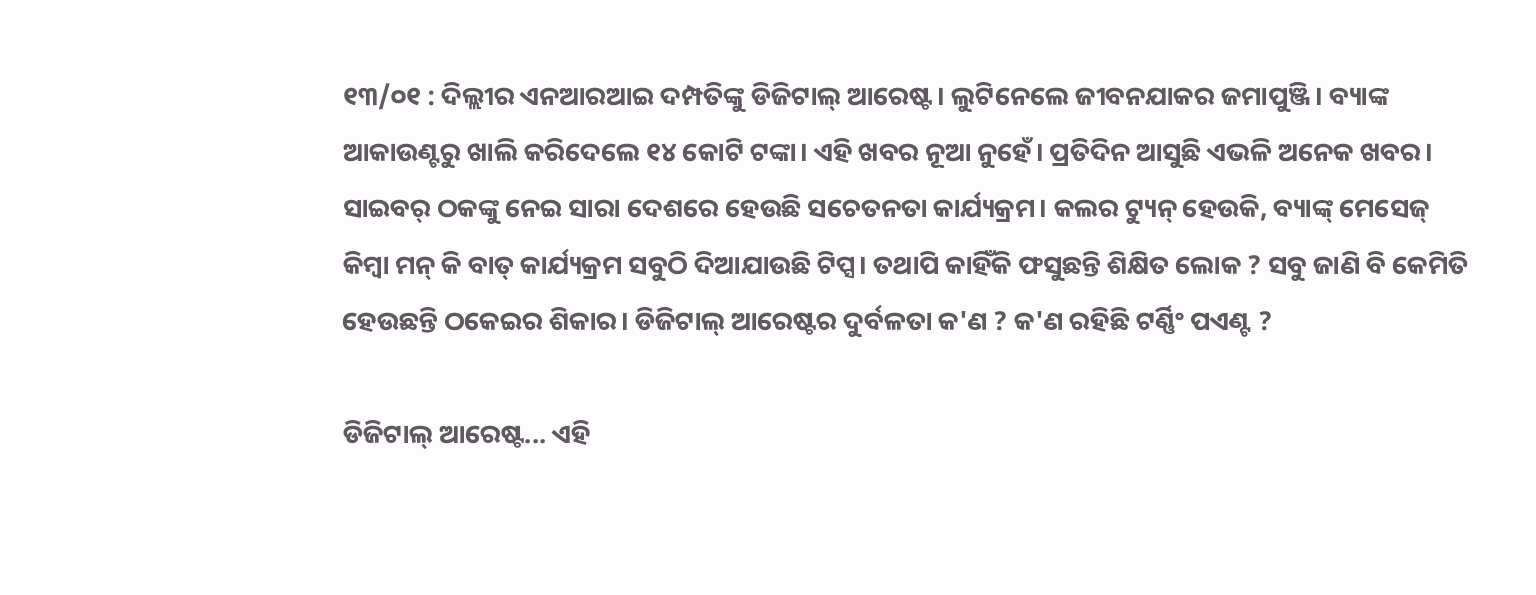୧୩/୦୧ : ଦିଲ୍ଲୀର ଏନଆରଆଇ ଦମ୍ପତିଙ୍କୁ ଡିଜିଟାଲ୍ ଆରେଷ୍ଟ। ଲୁଟିନେଲେ ଜୀବନଯାକର ଜମାପୁଞ୍ଜି। ବ୍ୟାଙ୍କ ଆକାଉଣ୍ଟରୁ ଖାଲି କରିଦେଲେ ୧୪ କୋଟି ଟଙ୍କା। ଏହି ଖବର ନୂଆ ନୁହେଁ। ପ୍ରତିଦିନ ଆସୁଛି ଏଭଳି ଅନେକ ଖବର। ସାଇବର୍ ଠକଙ୍କୁ ନେଇ ସାରା ଦେଶରେ ହେଉଛି ସଚେତନତା କାର୍ଯ୍ୟକ୍ରମ। କଲର ଟ୍ୟୁନ୍ ହେଉକି, ବ୍ୟାଙ୍କ୍ ମେସେଜ୍ କିମ୍ଵା ମନ୍ କି ବାତ୍ କାର୍ଯ୍ୟକ୍ରମ ସବୁଠି ଦିଆଯାଉଛି ଟିପ୍ସ। ତଥାପି କାହିଁକି ଫସୁଛନ୍ତି ଶିକ୍ଷିତ ଲୋକ ? ସବୁ ଜାଣି ବି କେମିତି ହେଉଛନ୍ତି ଠକେଇର ଶିକାର। ଡିଜିଟାଲ୍ ଆରେଷ୍ଟର ଦୁର୍ବଳତା କ'ଣ ? କ'ଣ ରହିଛି ଟର୍ଣ୍ଣିଂ ପଏଣ୍ଟ ?

ଡିଜିଟାଲ୍ ଆରେଷ୍ଟ... ଏହି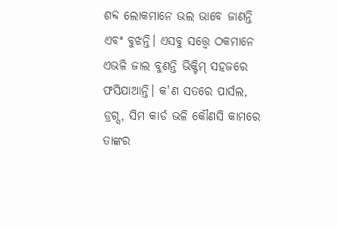ଶବ୍ଦ ଲୋକମାନେ ଭଲ ଭାବେ ଜାଣନ୍ତି ଏବଂ ବୁଝନ୍ତି। ଏସବୁ ସତ୍ତ୍ଵେ ଠକମାନେ ଏଭଳି ଜାଲ ବୁଣନ୍ତି ଭିକ୍ଟିମ୍ ସହଜରେ ଫସିଯାଆନ୍ତି। କ'ଣ ସତରେ ପାର୍ସଲ, ଡ୍ରଗ୍ସ, ସିମ କାର୍ଡ ଭଳି କୌଣସି କାମରେ ତାଙ୍କର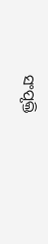ସଂପୃକ୍ତି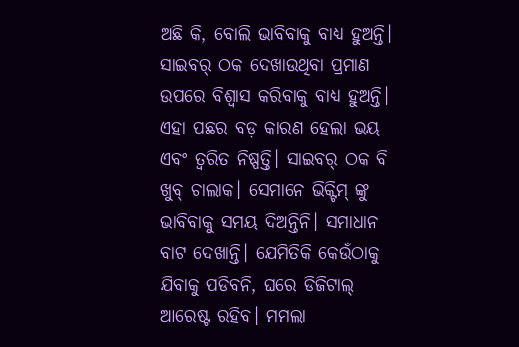ଅଛି କି, ବୋଲି ଭାବିବାକୁ ବାଧ୍ୟ ହୁଅନ୍ତି। ସାଇବର୍ ଠକ ଦେଖାଉଥିବା ପ୍ରମାଣ ଉପରେ ବିଶ୍ଵାସ କରିବାକୁ ବାଧ୍ୟ ହୁଅନ୍ତି। ଏହା ପଛର ବଡ଼ କାରଣ ହେଲା ଭୟ ଏବଂ ତ୍ଵରିତ ନିଷ୍ପତ୍ତି। ସାଇବର୍ ଠକ ବି ଖୁବ୍ ଚାଲାକ। ସେମାନେ ଭିକ୍ଟିମ୍ ଙ୍କୁ ଭାବିବାକୁ ସମୟ ଦିଅନ୍ତିନି। ସମାଧାନ ବାଟ ଦେଖାନ୍ତି। ଯେମିତିକି କେଉଁଠାକୁ ଯିବାକୁ ପଡିବନି, ଘରେ ଡିଜିଟାଲ୍ ଆରେଷ୍ଟ ରହିବ। ମମଲା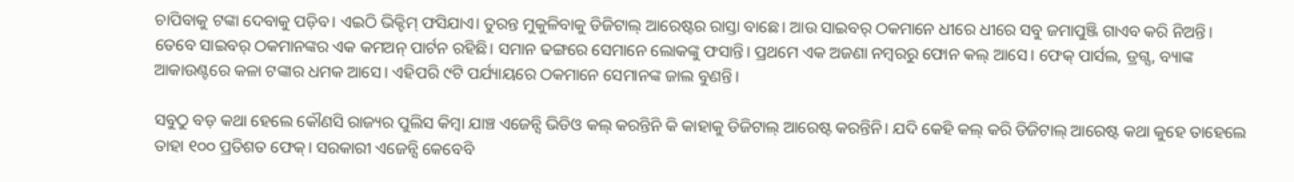ଚାପିବାକୁ ଟଙ୍କା ଦେବାକୁ ପଡ଼ିବ। ଏଇଠି ଭିକ୍ଟିମ୍ ଫସିଯାଏ। ତୁରନ୍ତ ମୁକୁଳିବାକୁ ଡିଜିଟାଲ୍ ଆରେଷ୍ଟର ରାସ୍ତା ବାଛେ। ଆଉ ସାଇବର୍ ଠକମାନେ ଧୀରେ ଧୀରେ ସବୁ ଜମାପୁଞ୍ଜି ଗାଏବ କରି ନିଅନ୍ତି। ତେବେ ସାଇବର୍ ଠକମାନଙ୍କର ଏକ କମଅନ୍ ପାର୍ଟନ ରହିଛି। ସମାନ ଢଙ୍ଗରେ ସେମାନେ ଲୋକଙ୍କୁ ଫସାନ୍ତି। ପ୍ରଥମେ ଏକ ଅଜଣା ନମ୍ଵରରୁ ଫୋନ କଲ୍ ଆସେ। ଫେକ୍ ପାର୍ସଲ, ଡ୍ରଗ୍ସ, ବ୍ୟାଙ୍କ ଆକାଉଣ୍ଟରେ କଳା ଟଙ୍କାର ଧମକ ଆସେ। ଏହିପରି ୯ଟି ପର୍ଯ୍ୟାୟରେ ଠକମାନେ ସେମାନଙ୍କ ଜାଲ ବୁଣନ୍ତି।

ସବୁଠୁ ବଡ଼ କଥା ହେଲେ କୌଣସି ରାଜ୍ୟର ପୁଲିସ କିମ୍ଵା ଯାଞ୍ଚ ଏଜେନ୍ସି ଭିଡିଓ କଲ୍ କରନ୍ତିନି କି କାହାକୁ ଡିଜିଟାଲ୍ ଆରେଷ୍ଟ କରନ୍ତିନି। ଯଦି କେହି କଲ୍ କରି ଡିଜିଟାଲ୍ ଆରେଷ୍ଟ କଥା କୁହେ ତାହେଲେ ତାହା ୧୦୦ ପ୍ରତିଶତ ଫେକ୍। ସରକାରୀ ଏଜେନ୍ସି କେବେବି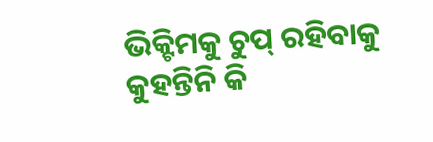ଭିକ୍ଟିମକୁ ଚୁପ୍ ରହିବାକୁ କୁହନ୍ତିନି କି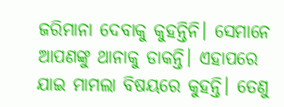ଜରିମାନା ଦେବାକୁ କୁହନ୍ତିନି। ସେମାନେ ଆପଣଙ୍କୁ ଥାନାକୁ ଡାକନ୍ତି। ଏହାପରେ ଯାଇ ମାମଲା ବିଷୟରେ କୁହନ୍ତି। ତେଣୁ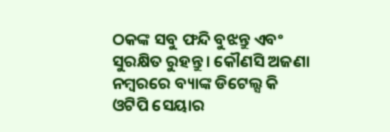ଠକଙ୍କ ସବୁ ଫନ୍ଦି ବୁଝନ୍ତୁ ଏବଂ ସୁରକ୍ଷିତ ରୁହନ୍ତୁ। କୌଣସି ଅଜଣା ନମ୍ଵରରେ ବ୍ୟାଙ୍କ ଡିଟେଲ୍ସ କି ଓଟିପି ସେୟାର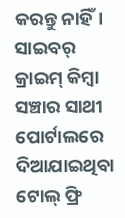କରନ୍ତୁ ନାହିଁ। ସାଇବର୍ କ୍ରାଇମ୍ କିମ୍ଵା ସଞ୍ଚାର ସାଥୀ ପୋର୍ଟାଲରେ ଦିଆଯାଇଥିବା ଟୋଲ୍ ଫ୍ରି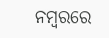ନମ୍ଵରରେ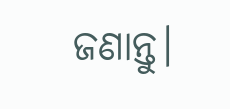ଜଣାନ୍ତୁ।